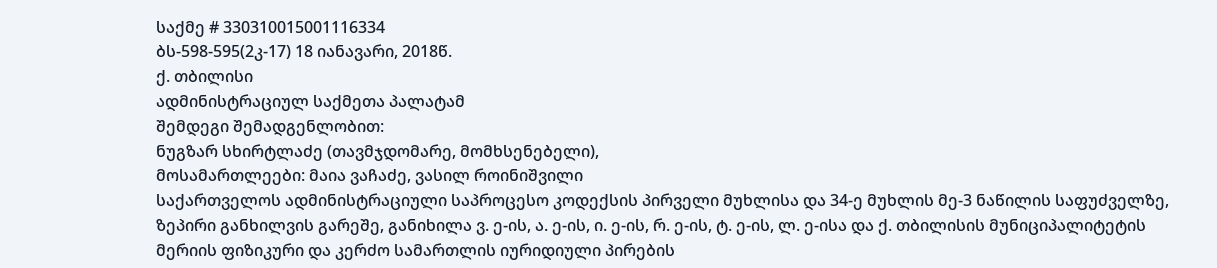საქმე # 330310015001116334
ბს-598-595(2კ-17) 18 იანავარი, 2018წ.
ქ. თბილისი
ადმინისტრაციულ საქმეთა პალატამ
შემდეგი შემადგენლობით:
ნუგზარ სხირტლაძე (თავმჯდომარე, მომხსენებელი),
მოსამართლეები: მაია ვაჩაძე, ვასილ როინიშვილი
საქართველოს ადმინისტრაციული საპროცესო კოდექსის პირველი მუხლისა და 34-ე მუხლის მე-3 ნაწილის საფუძველზე, ზეპირი განხილვის გარეშე, განიხილა ვ. ე-ის, ა. ე-ის, ი. ე-ის, რ. ე-ის, ტ. ე-ის, ლ. ე-ისა და ქ. თბილისის მუნიციპალიტეტის მერიის ფიზიკური და კერძო სამართლის იურიდიული პირების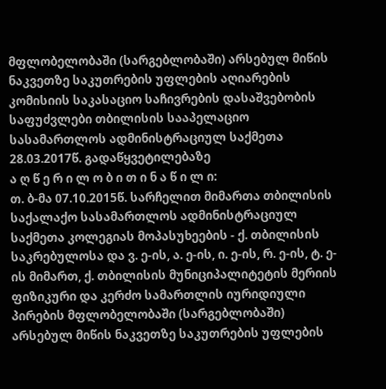მფლობელობაში (სარგებლობაში) არსებულ მიწის ნაკვეთზე საკუთრების უფლების აღიარების კომისიის საკასაციო საჩივრების დასაშვებობის საფუძვლები თბილისის სააპელაციო სასამართლოს ადმინისტრაციულ საქმეთა 28.03.2017წ. გადაწყვეტილებაზე
ა ღ წ ე რ ი ლ ო ბ ი თ ი ნ ა წ ი ლ ი:
თ. ბ-მა 07.10.2015წ. სარჩელით მიმართა თბილისის საქალაქო სასამართლოს ადმინისტრაციულ საქმეთა კოლეგიას მოპასუხეების - ქ. თბილისის საკრებულოსა და ვ. ე-ის, ა. ე-ის, ი. ე-ის, რ. ე-ის, ტ. ე-ის მიმართ, ქ. თბილისის მუნიციპალიტეტის მერიის ფიზიკური და კერძო სამართლის იურიდიული პირების მფლობელობაში (სარგებლობაში) არსებულ მიწის ნაკვეთზე საკუთრების უფლების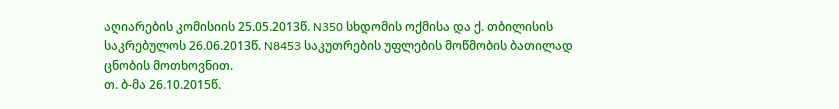აღიარების კომისიის 25.05.2013წ. N350 სხდომის ოქმისა და ქ. თბილისის საკრებულოს 26.06.2013წ. N8453 საკუთრების უფლების მოწმობის ბათილად ცნობის მოთხოვნით.
თ. ბ-მა 26.10.2015წ.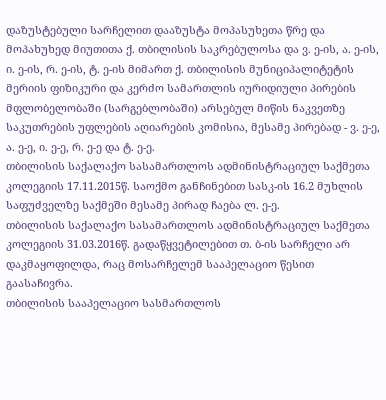დაზუსტებული სარჩელით დააზუსტა მოპასუხეთა წრე და მოპახუხედ მიუთითა ქ. თბილისის საკრებულოსა და ვ. ე-ის, ა. ე-ის, ი. ე-ის, რ. ე-ის, ტ. ე-ის მიმართ ქ. თბილისის მუნიციპალიტეტის მერიის ფიზიკური და კერძო სამართლის იურიდიული პირების მფლობელობაში (სარგებლობაში) არსებულ მიწის ნაკვეთზე საკუთრების უფლების აღიარების კომისია, მესამე პირებად - ვ. ე-ე, ა. ე-ე, ი. ე-ე, რ. ე-ე და ტ. ე-ე.
თბილისის საქალაქო სასამართლოს ადმინისტრაციულ საქმეთა კოლეგიის 17.11.2015წ. საოქმო განჩინებით სასკ-ის 16.2 მუხლის საფუძველზე საქმეში მესამე პირად ჩაება ლ. ე-ე.
თბილისის საქალაქო სასამართლოს ადმინისტრაციულ საქმეთა კოლეგიის 31.03.2016წ. გადაწყვეტილებით თ. ბ-ის სარჩელი არ დაკმაყოფილდა, რაც მოსარჩელემ სააპელაციო წესით გაასაჩივრა.
თბილისის სააპელაციო სასმართლოს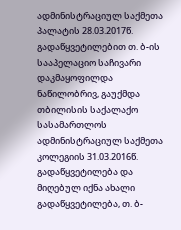ადმინისტრაციულ საქმეთა პალატის 28.03.2017წ. გადაწყვეტილებით თ. ბ-ის სააპელაციო საჩივარი დაკმაყოფილდა ნაწილობრივ, გაუქმდა თბილისის საქალაქო სასამართლოს ადმინისტრაციულ საქმეთა კოლეგიის 31.03.2016წ. გადაწყვეტილება და მიღებულ იქნა ახალი გადაწყვეტილება, თ. ბ-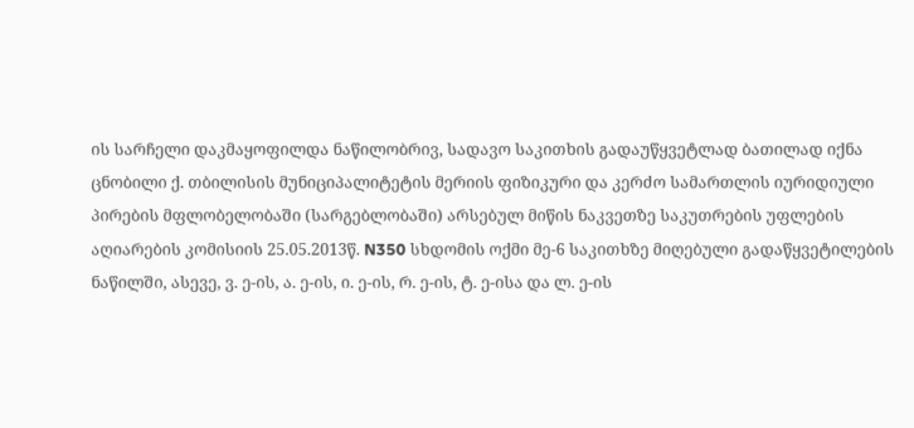ის სარჩელი დაკმაყოფილდა ნაწილობრივ, სადავო საკითხის გადაუწყვეტლად ბათილად იქნა ცნობილი ქ. თბილისის მუნიციპალიტეტის მერიის ფიზიკური და კერძო სამართლის იურიდიული პირების მფლობელობაში (სარგებლობაში) არსებულ მიწის ნაკვეთზე საკუთრების უფლების აღიარების კომისიის 25.05.2013წ. N350 სხდომის ოქმი მე-6 საკითხზე მიღებული გადაწყვეტილების ნაწილში, ასევე, ვ. ე-ის, ა. ე-ის, ი. ე-ის, რ. ე-ის, ტ. ე-ისა და ლ. ე-ის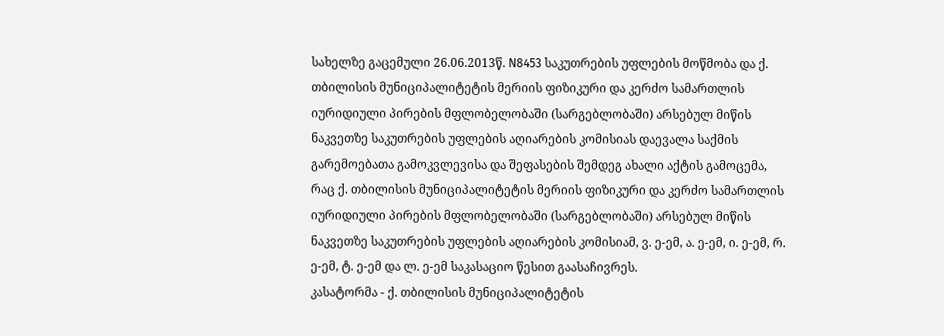სახელზე გაცემული 26.06.2013წ. N8453 საკუთრების უფლების მოწმობა და ქ. თბილისის მუნიციპალიტეტის მერიის ფიზიკური და კერძო სამართლის იურიდიული პირების მფლობელობაში (სარგებლობაში) არსებულ მიწის ნაკვეთზე საკუთრების უფლების აღიარების კომისიას დაევალა საქმის გარემოებათა გამოკვლევისა და შეფასების შემდეგ ახალი აქტის გამოცემა, რაც ქ. თბილისის მუნიციპალიტეტის მერიის ფიზიკური და კერძო სამართლის იურიდიული პირების მფლობელობაში (სარგებლობაში) არსებულ მიწის ნაკვეთზე საკუთრების უფლების აღიარების კომისიამ, ვ. ე-ემ, ა. ე-ემ, ი. ე-ემ, რ. ე-ემ, ტ. ე-ემ და ლ. ე-ემ საკასაციო წესით გაასაჩივრეს.
კასატორმა - ქ. თბილისის მუნიციპალიტეტის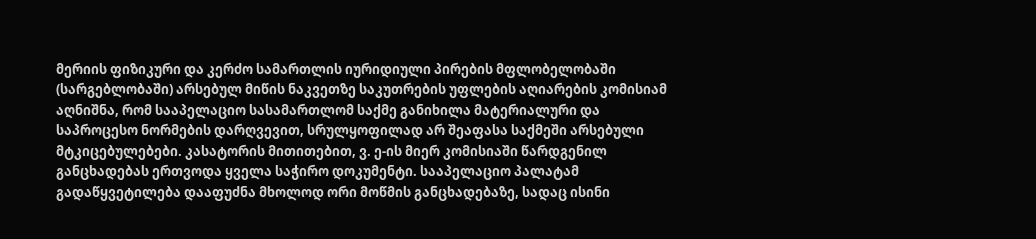მერიის ფიზიკური და კერძო სამართლის იურიდიული პირების მფლობელობაში (სარგებლობაში) არსებულ მიწის ნაკვეთზე საკუთრების უფლების აღიარების კომისიამ აღნიშნა, რომ სააპელაციო სასამართლომ საქმე განიხილა მატერიალური და საპროცესო ნორმების დარღვევით, სრულყოფილად არ შეაფასა საქმეში არსებული მტკიცებულებები. კასატორის მითითებით, ვ. ე-ის მიერ კომისიაში წარდგენილ განცხადებას ერთვოდა ყველა საჭირო დოკუმენტი. სააპელაციო პალატამ გადაწყვეტილება დააფუძნა მხოლოდ ორი მოწმის განცხადებაზე, სადაც ისინი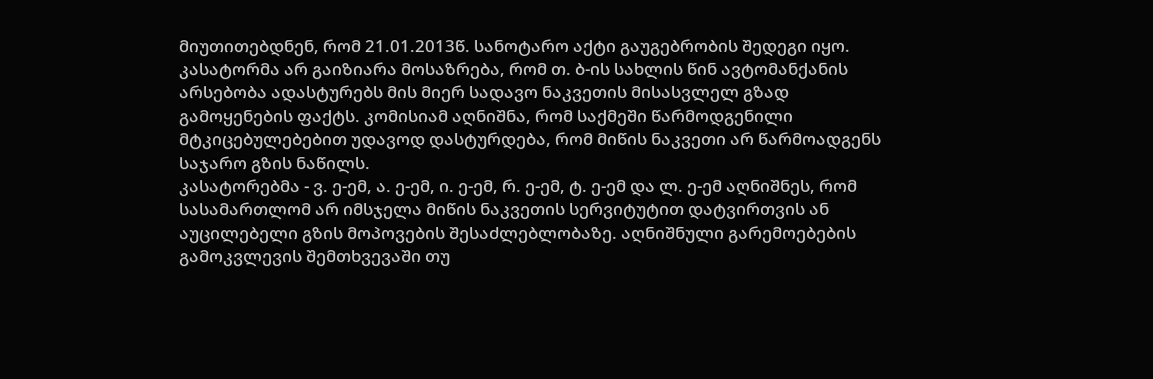მიუთითებდნენ, რომ 21.01.2013წ. სანოტარო აქტი გაუგებრობის შედეგი იყო. კასატორმა არ გაიზიარა მოსაზრება, რომ თ. ბ-ის სახლის წინ ავტომანქანის არსებობა ადასტურებს მის მიერ სადავო ნაკვეთის მისასვლელ გზად გამოყენების ფაქტს. კომისიამ აღნიშნა, რომ საქმეში წარმოდგენილი მტკიცებულებებით უდავოდ დასტურდება, რომ მიწის ნაკვეთი არ წარმოადგენს საჯარო გზის ნაწილს.
კასატორებმა - ვ. ე-ემ, ა. ე-ემ, ი. ე-ემ, რ. ე-ემ, ტ. ე-ემ და ლ. ე-ემ აღნიშნეს, რომ სასამართლომ არ იმსჯელა მიწის ნაკვეთის სერვიტუტით დატვირთვის ან აუცილებელი გზის მოპოვების შესაძლებლობაზე. აღნიშნული გარემოებების გამოკვლევის შემთხვევაში თუ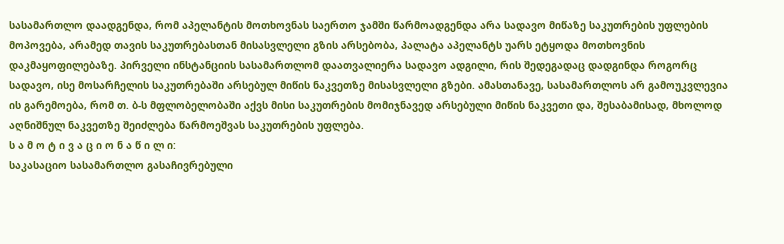სასამართლო დაადგენდა, რომ აპელანტის მოთხოვნას საერთო ჯამში წარმოადგენდა არა სადავო მიწაზე საკუთრების უფლების მოპოვება, არამედ თავის საკუთრებასთან მისასვლელი გზის არსებობა, პალატა აპელანტს უარს ეტყოდა მოთხოვნის დაკმაყოფილებაზე. პირველი ინსტანციის სასამართლომ დაათვალიერა სადავო ადგილი, რის შედეგადაც დადგინდა როგორც სადავო, ისე მოსარჩელის საკუთრებაში არსებულ მიწის ნაკვეთზე მისასვლელი გზები. ამასთანავე, სასამართლოს არ გამოუკვლევია ის გარემოება, რომ თ. ბ-ს მფლობელობაში აქვს მისი საკუთრების მომიჯნავედ არსებული მიწის ნაკვეთი და, შესაბამისად, მხოლოდ აღნიშნულ ნაკვეთზე შეიძლება წარმოეშვას საკუთრების უფლება.
ს ა მ ო ტ ი ვ ა ც ი ო ნ ა წ ი ლ ი:
საკასაციო სასამართლო გასაჩივრებული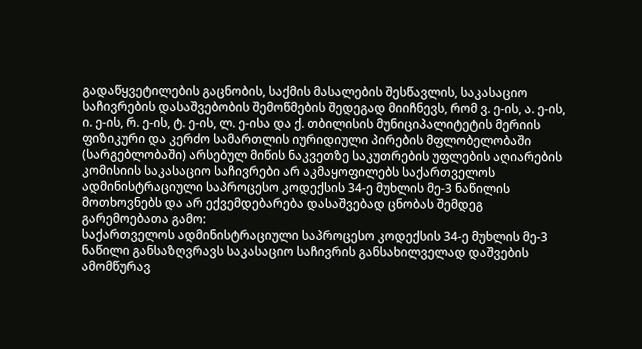გადაწყვეტილების გაცნობის, საქმის მასალების შესწავლის, საკასაციო საჩივრების დასაშვებობის შემოწმების შედეგად მიიჩნევს, რომ ვ. ე-ის, ა. ე-ის, ი. ე-ის, რ. ე-ის, ტ. ე-ის, ლ. ე-ისა და ქ. თბილისის მუნიციპალიტეტის მერიის ფიზიკური და კერძო სამართლის იურიდიული პირების მფლობელობაში (სარგებლობაში) არსებულ მიწის ნაკვეთზე საკუთრების უფლების აღიარების კომისიის საკასაციო საჩივრები არ აკმაყოფილებს საქართველოს ადმინისტრაციული საპროცესო კოდექსის 34-ე მუხლის მე-3 ნაწილის მოთხოვნებს და არ ექვემდებარება დასაშვებად ცნობას შემდეგ გარემოებათა გამო:
საქართველოს ადმინისტრაციული საპროცესო კოდექსის 34-ე მუხლის მე-3 ნაწილი განსაზღვრავს საკასაციო საჩივრის განსახილველად დაშვების ამომწურავ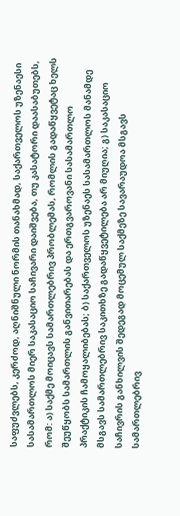საფუძვლებს, კერძოდ, აღნიშნული ნორმის თანახმად, საქართველოს უზენაესი სასამართლოს მიერ საკასაციო საჩივარი დაიშვება, თუ კასატორი დაასაბუთებს, რომ: ა) საქმე მოიცავს სამართლებრივ პრობლემას, რომლის გადაწყვეტაც ხელს შეუწყობს სამართლის განვითარებას და ერთგვაროვანი სასამართლო პრაქტიკის ჩამოყალიბებას; ბ) საქართველოს უზენაეს სასამართლოს მანამდე მსგავს სამართლებრივ საკითხზე გადაწყვეტილება არ მიუღია; გ) საკასაციო საჩივრის განხილვის შედეგად მოცემულ საქმეზე სავარაუდოა მსგავს სამართლებრივ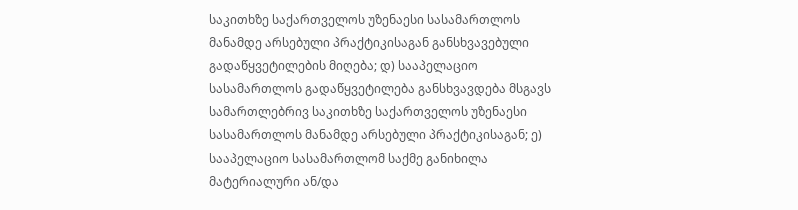საკითხზე საქართველოს უზენაესი სასამართლოს მანამდე არსებული პრაქტიკისაგან განსხვავებული გადაწყვეტილების მიღება; დ) სააპელაციო სასამართლოს გადაწყვეტილება განსხვავდება მსგავს სამართლებრივ საკითხზე საქართველოს უზენაესი სასამართლოს მანამდე არსებული პრაქტიკისაგან; ე) სააპელაციო სასამართლომ საქმე განიხილა მატერიალური ან/და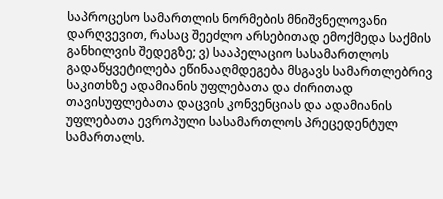საპროცესო სამართლის ნორმების მნიშვნელოვანი დარღვევით, რასაც შეეძლო არსებითად ემოქმედა საქმის განხილვის შედეგზე; ვ) სააპელაციო სასამართლოს გადაწყვეტილება ეწინააღმდეგება მსგავს სამართლებრივ საკითხზე ადამიანის უფლებათა და ძირითად თავისუფლებათა დაცვის კონვენციას და ადამიანის უფლებათა ევროპული სასამართლოს პრეცედენტულ სამართალს.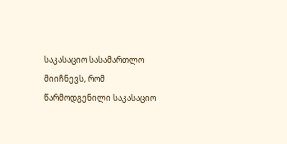საკასაციო სასამართლო მიიჩნევს, რომ წარმოდგენილი საკასაციო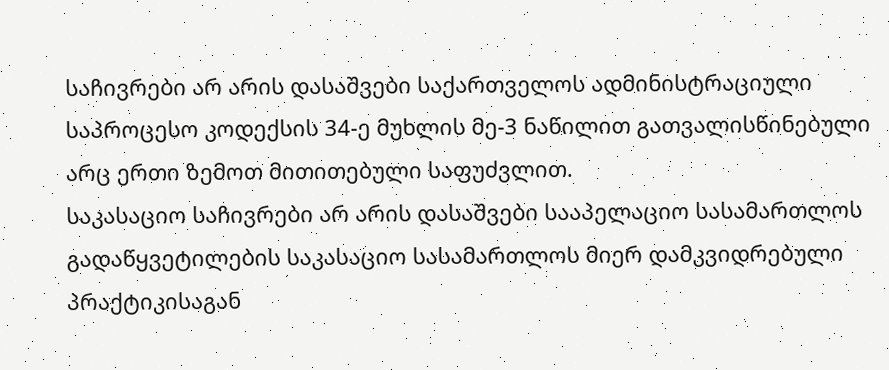საჩივრები არ არის დასაშვები საქართველოს ადმინისტრაციული საპროცესო კოდექსის 34-ე მუხლის მე-3 ნაწილით გათვალისწინებული არც ერთი ზემოთ მითითებული საფუძვლით.
საკასაციო საჩივრები არ არის დასაშვები სააპელაციო სასამართლოს გადაწყვეტილების საკასაციო სასამართლოს მიერ დამკვიდრებული პრაქტიკისაგან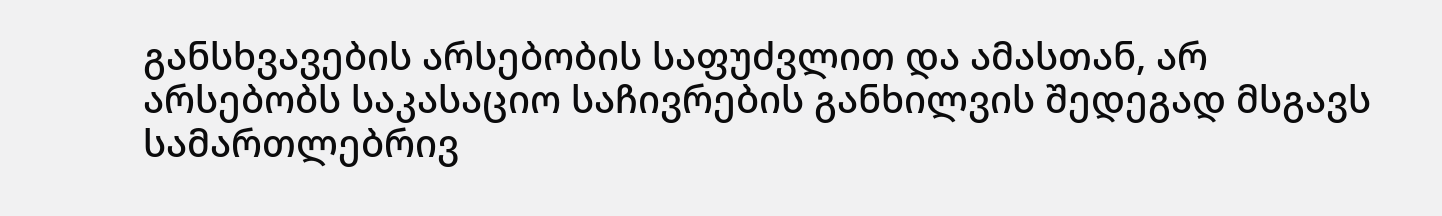განსხვავების არსებობის საფუძვლით და ამასთან, არ არსებობს საკასაციო საჩივრების განხილვის შედეგად მსგავს სამართლებრივ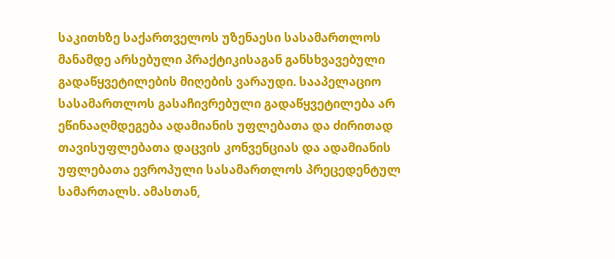საკითხზე საქართველოს უზენაესი სასამართლოს მანამდე არსებული პრაქტიკისაგან განსხვავებული გადაწყვეტილების მიღების ვარაუდი. სააპელაციო სასამართლოს გასაჩივრებული გადაწყვეტილება არ ეწინააღმდეგება ადამიანის უფლებათა და ძირითად თავისუფლებათა დაცვის კონვენციას და ადამიანის უფლებათა ევროპული სასამართლოს პრეცედენტულ სამართალს. ამასთან,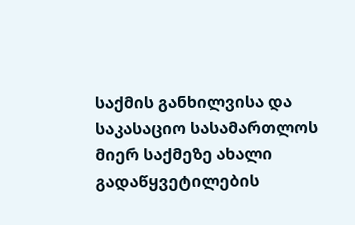საქმის განხილვისა და საკასაციო სასამართლოს მიერ საქმეზე ახალი გადაწყვეტილების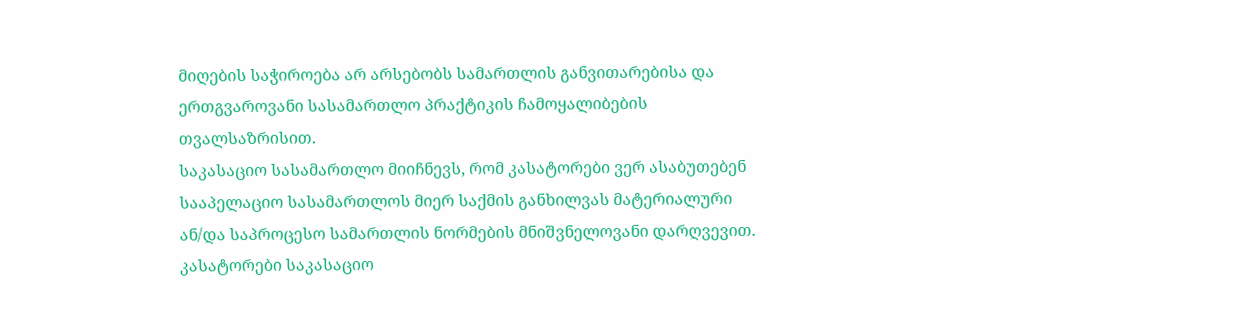მიღების საჭიროება არ არსებობს სამართლის განვითარებისა და ერთგვაროვანი სასამართლო პრაქტიკის ჩამოყალიბების თვალსაზრისით.
საკასაციო სასამართლო მიიჩნევს, რომ კასატორები ვერ ასაბუთებენ სააპელაციო სასამართლოს მიერ საქმის განხილვას მატერიალური ან/და საპროცესო სამართლის ნორმების მნიშვნელოვანი დარღვევით. კასატორები საკასაციო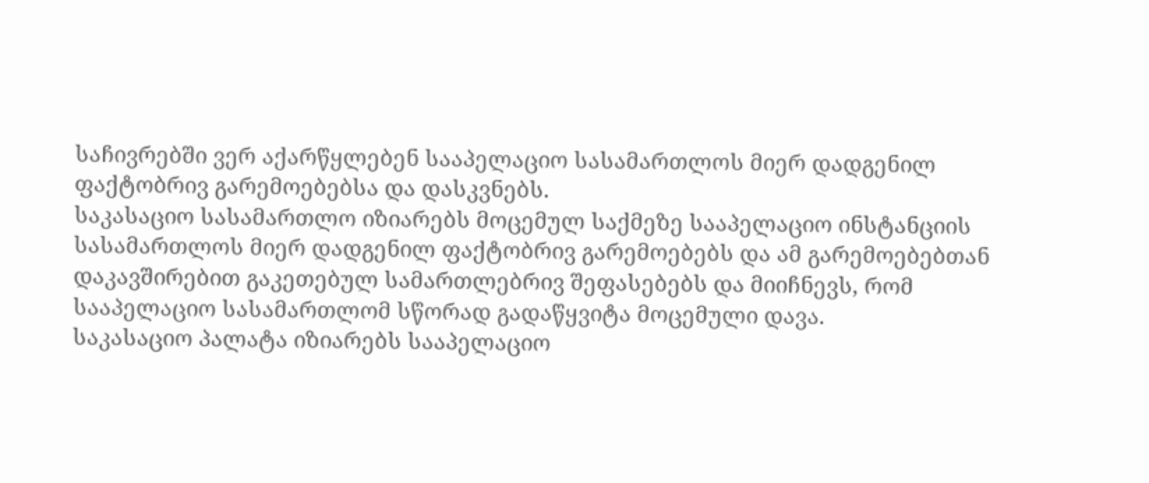საჩივრებში ვერ აქარწყლებენ სააპელაციო სასამართლოს მიერ დადგენილ ფაქტობრივ გარემოებებსა და დასკვნებს.
საკასაციო სასამართლო იზიარებს მოცემულ საქმეზე სააპელაციო ინსტანციის სასამართლოს მიერ დადგენილ ფაქტობრივ გარემოებებს და ამ გარემოებებთან დაკავშირებით გაკეთებულ სამართლებრივ შეფასებებს და მიიჩნევს, რომ სააპელაციო სასამართლომ სწორად გადაწყვიტა მოცემული დავა.
საკასაციო პალატა იზიარებს სააპელაციო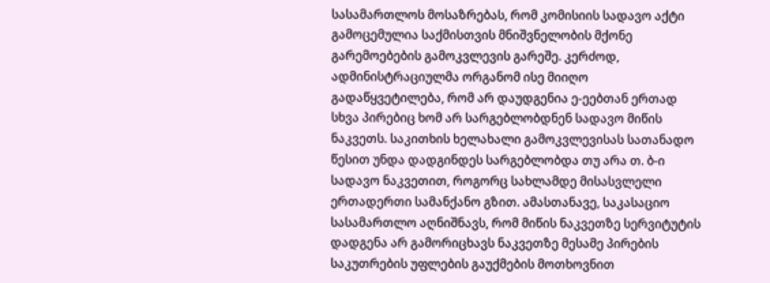სასამართლოს მოსაზრებას, რომ კომისიის სადავო აქტი გამოცემულია საქმისთვის მნიშვნელობის მქონე გარემოებების გამოკვლევის გარეშე. კერძოდ, ადმინისტრაციულმა ორგანომ ისე მიიღო გადაწყვეტილება, რომ არ დაუდგენია ე-ეებთან ერთად სხვა პირებიც ხომ არ სარგებლობდნენ სადავო მიწის ნაკვეთს. საკითხის ხელახალი გამოკვლევისას სათანადო წესით უნდა დადგინდეს სარგებლობდა თუ არა თ. ბ-ი სადავო ნაკვეთით, როგორც სახლამდე მისასვლელი ერთადერთი სამანქანო გზით. ამასთანავე, საკასაციო სასამართლო აღნიშნავს, რომ მიწის ნაკვეთზე სერვიტუტის დადგენა არ გამორიცხავს ნაკვეთზე მესამე პირების საკუთრების უფლების გაუქმების მოთხოვნით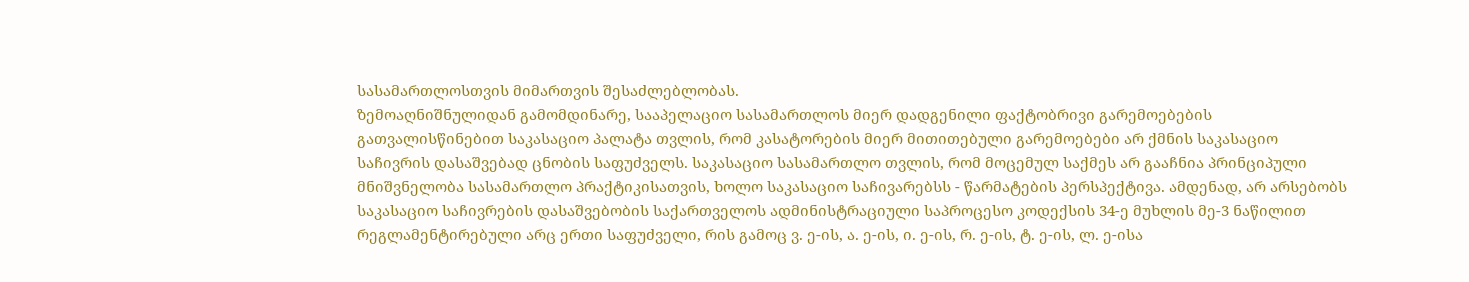სასამართლოსთვის მიმართვის შესაძლებლობას.
ზემოაღნიშნულიდან გამომდინარე, სააპელაციო სასამართლოს მიერ დადგენილი ფაქტობრივი გარემოებების გათვალისწინებით საკასაციო პალატა თვლის, რომ კასატორების მიერ მითითებული გარემოებები არ ქმნის საკასაციო საჩივრის დასაშვებად ცნობის საფუძველს. საკასაციო სასამართლო თვლის, რომ მოცემულ საქმეს არ გააჩნია პრინციპული მნიშვნელობა სასამართლო პრაქტიკისათვის, ხოლო საკასაციო საჩივარებსს - წარმატების პერსპექტივა. ამდენად, არ არსებობს საკასაციო საჩივრების დასაშვებობის საქართველოს ადმინისტრაციული საპროცესო კოდექსის 34-ე მუხლის მე-3 ნაწილით რეგლამენტირებული არც ერთი საფუძველი, რის გამოც ვ. ე-ის, ა. ე-ის, ი. ე-ის, რ. ე-ის, ტ. ე-ის, ლ. ე-ისა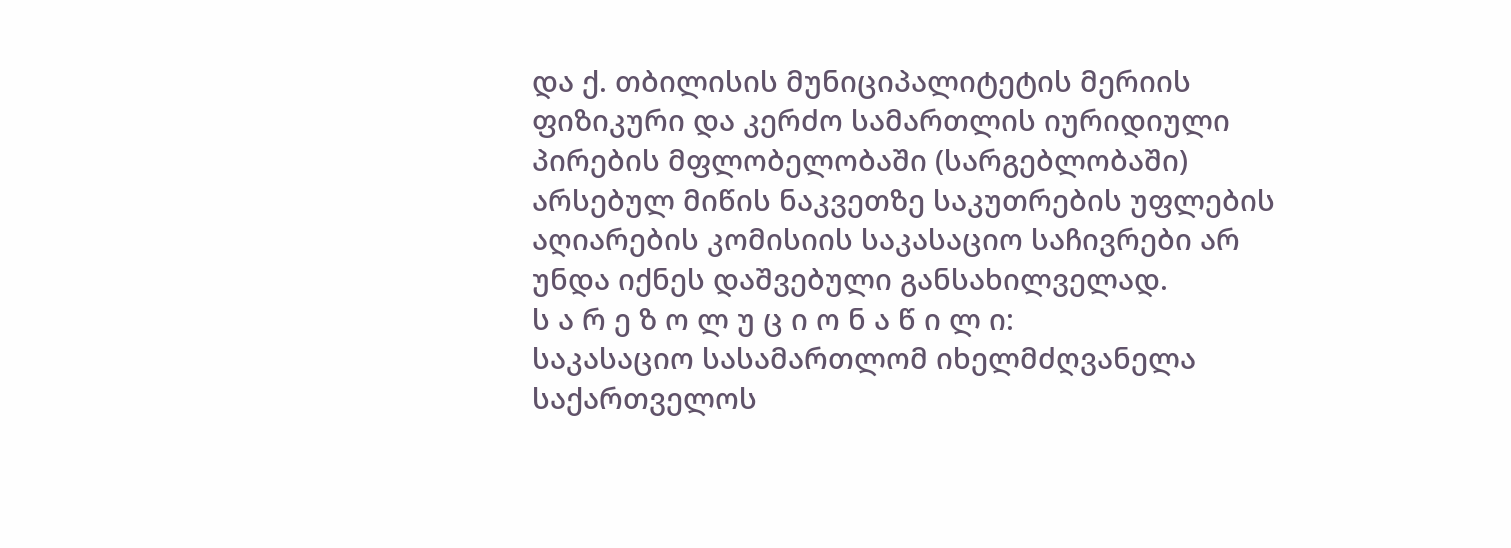და ქ. თბილისის მუნიციპალიტეტის მერიის ფიზიკური და კერძო სამართლის იურიდიული პირების მფლობელობაში (სარგებლობაში) არსებულ მიწის ნაკვეთზე საკუთრების უფლების აღიარების კომისიის საკასაციო საჩივრები არ უნდა იქნეს დაშვებული განსახილველად.
ს ა რ ე ზ ო ლ უ ც ი ო ნ ა წ ი ლ ი:
საკასაციო სასამართლომ იხელმძღვანელა საქართველოს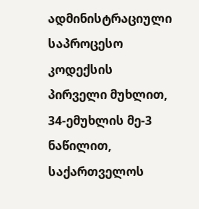ადმინისტრაციული საპროცესო კოდექსის პირველი მუხლით, 34-ემუხლის მე-3 ნაწილით, საქართველოს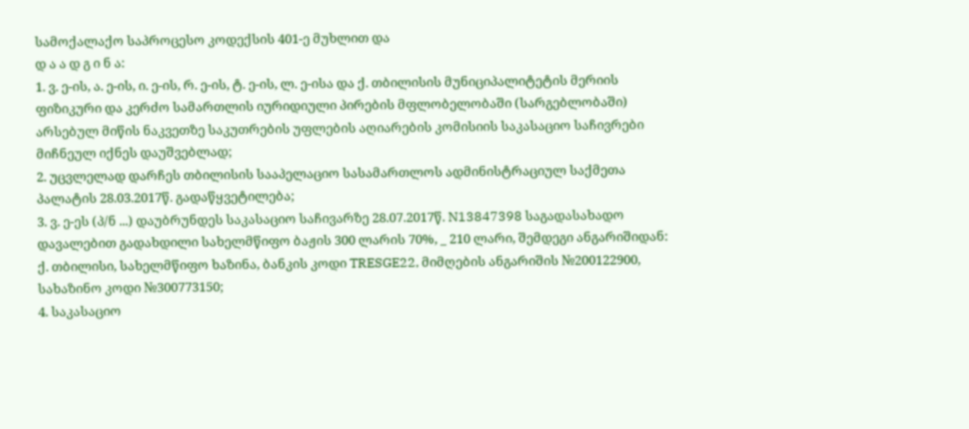სამოქალაქო საპროცესო კოდექსის 401-ე მუხლით და
დ ა ა დ გ ი ნ ა:
1. ვ. ე-ის, ა. ე-ის, ი. ე-ის, რ. ე-ის, ტ. ე-ის, ლ. ე-ისა და ქ. თბილისის მუნიციპალიტეტის მერიის ფიზიკური და კერძო სამართლის იურიდიული პირების მფლობელობაში (სარგებლობაში) არსებულ მიწის ნაკვეთზე საკუთრების უფლების აღიარების კომისიის საკასაციო საჩივრები მიჩნეულ იქნეს დაუშვებლად;
2. უცვლელად დარჩეს თბილისის სააპელაციო სასამართლოს ადმინისტრაციულ საქმეთა პალატის 28.03.2017წ. გადაწყვეტილება;
3. ვ. ე-ეს (პ/ნ ...) დაუბრუნდეს საკასაციო საჩივარზე 28.07.2017წ. N13847398 საგადასახადო დავალებით გადახდილი სახელმწიფო ბაჟის 300 ლარის 70%, _ 210 ლარი, შემდეგი ანგარიშიდან: ქ. თბილისი, სახელმწიფო ხაზინა, ბანკის კოდი TRESGE22, მიმღების ანგარიშის №200122900, სახაზინო კოდი №300773150;
4. საკასაციო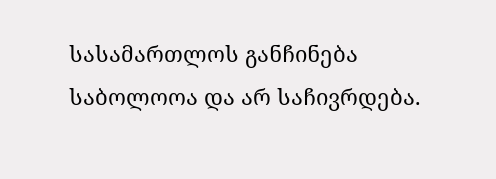სასამართლოს განჩინება საბოლოოა და არ საჩივრდება.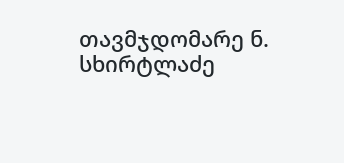თავმჯდომარე ნ. სხირტლაძე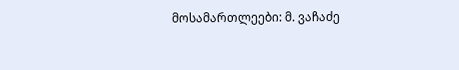მოსამართლეები: მ. ვაჩაძე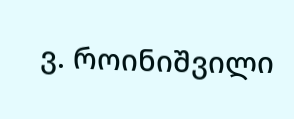ვ. როინიშვილი